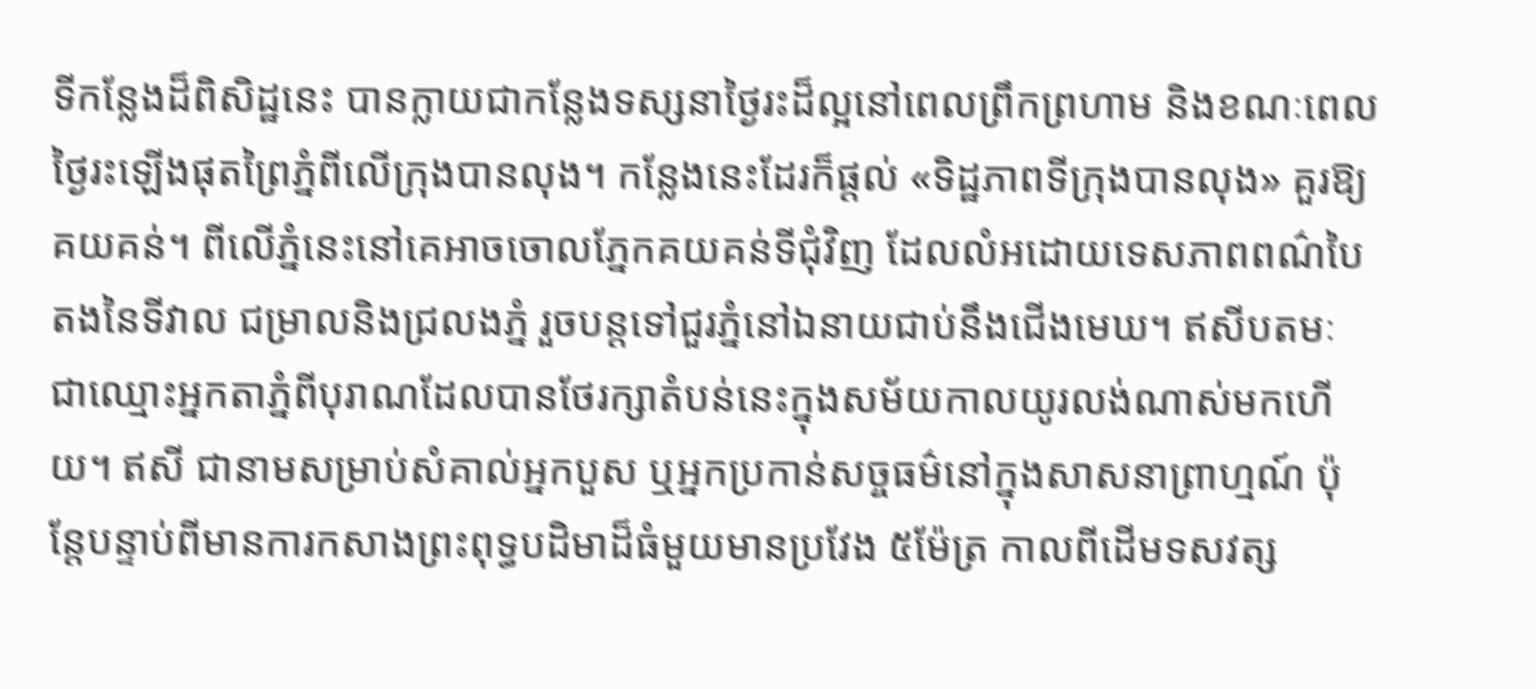ទីកន្លែងដ៏ពិសិដ្ឋនេះ បានក្លាយជាកន្លែងទស្សនាថ្ងៃរះដ៏ល្អនៅពេលព្រឹកព្រហាម និងខណៈពេលថ្ងៃរះឡើងផុតព្រៃភ្នំពីលើក្រុងបានលុង។ កន្លែងនេះដែរក៏ផ្តល់ «ទិដ្ឋភាពទីក្រុងបានលុង» គួរឱ្យគយគន់។ ពីលើភ្នំនេះនៅគេអាចចោលភ្នែកគយគន់ទីជុំវិញ ដែលលំអដោយទេសភាពពណ៌បៃតងនៃទីវាល ជម្រាលនិងជ្រលងភ្នំ រួចបន្តទៅជួរភ្នំនៅឯនាយជាប់នឹងជើងមេឃ។ ឥសីបតមៈ ជាឈ្មោះអ្នកតាភ្នំពីបុរាណដែលបានថែរក្សាតំបន់នេះក្នុងសម័យកាលយូរលង់ណាស់មកហើយ។ ឥសី ជានាមសម្រាប់សំគាល់អ្នកបួស ឬអ្នកប្រកាន់សច្ចធម៌នៅក្នុងសាសនាព្រាហ្មណ៍ ប៉ុន្តែបន្ទាប់ពីមានការកសាងព្រះពុទ្ធបដិមាដ៏ធំមួយមានប្រវែង ៥ម៉ែត្រ កាលពីដើមទសវត្ស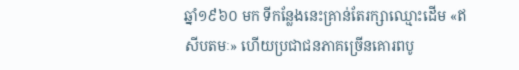ឆ្នាំ១៩៦០ មក ទីកន្លែងនេះគ្រាន់តែរក្សាឈ្មោះដើម «ឥសីបតមៈ» ហើយប្រជាជនភាគច្រើនគោរពបូ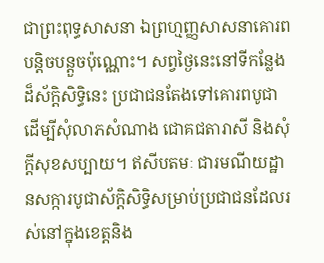ជាព្រះពុទ្ធសាសនា ឯព្រហ្មញ្ញសាសនាគោរពបន្តិចបន្តួចប៉ុណ្ណោះ។ សព្វថ្ងៃនេះនៅទីកន្លែងដ៏ស័ក្ដិសិទ្ធិនេះ ប្រជាជនតែងទៅគោរពបូជា ដើម្បីសុំលាភសំណាង ជោគជតារាសី និងសុំក្ដីសុខសប្បាយ។ ឥសីបតមៈ ជារមណីយដ្ឋានសក្ការបូជាស័ក្ដិសិទ្ធិសម្រាប់ប្រជាជនដែលរស់នៅក្នុងខេត្តនិង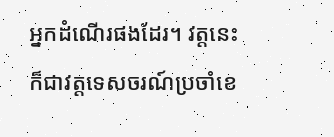អ្នកដំណើរផងដែរ។ វត្តនេះក៏ជាវត្តទេសចរណ៍ប្រចាំខេ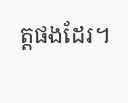ត្តផងដែរ។